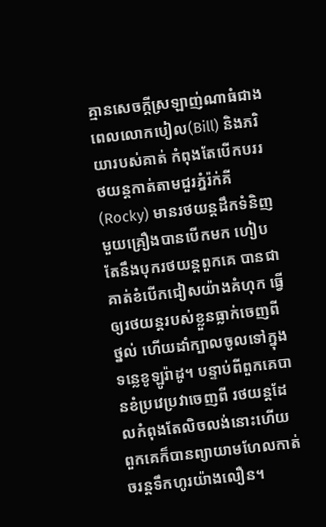គ្មានសេចក្តីស្រឡាញ់ណាធំជាង
ពេលលោកបៀល(Bill) និងភរិយារបស់គាត់ កំពុងតែបើកបររថយន្តកាត់តាមជួរភ្នំរ៉ក់គី(Rocky) មានរថយន្តដឹកទំនិញមួយគ្រឿងបានបើកមក ហៀបតែនឹងបុករថយន្តពួកគេ បានជាគាត់ខំបើកជៀសយ៉ាងគំហុក ធ្វើឲ្យរថយន្តរបស់ខ្លួនធ្លាក់ចេញពីថ្នល់ ហើយដាំក្បាលចូលទៅក្នុងទន្លេខូឡូរ៉ាដូ។ បន្ទាប់ពីពួកគេបានខំប្រវេប្រវាចេញពី រថយន្តដែលកំពុងតែលិចលង់នោះហើយ ពួកគេក៏បានព្យាយាមហែលកាត់ចរន្តទឹកហូរយ៉ាងលឿន។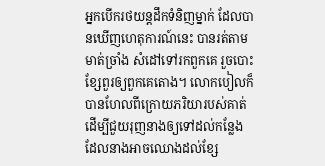អ្នកបើករថយន្តដឹកទំនិញម្នាក់ ដែលបានឃើញហេតុការណ៍នេះ បានរត់តាមមាត់ច្រាំង សំដៅទៅរកពួកគេ រួចបោះខ្សែពួរឲ្យពួកគេតោង។ លោកបៀលក៏បានហែលពីក្រោយភរិយារបស់គាត់ ដើម្បីជួយរុញនាងឲ្យទៅដល់កន្លែង ដែលនាងអាចឈោងដល់ខ្សែ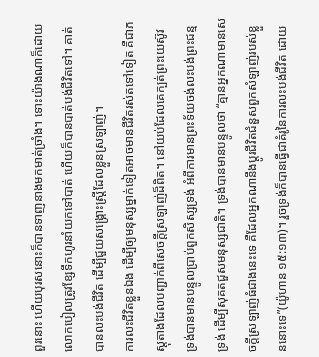ពួរនោះ ហើយបុរសនោះក៏បានទាញនាងមកមាត់ច្រាំង។ ទោះយ៉ាងណាក៏ដោយ លោកបៀលត្រូវខ្សែទឹកហូរនាំយកទៅបាត់ ហើយក៏បានបាត់បង់ជីវិតទៅ។ គាត់បានលះបង់ជីវិត ដើម្បីជួយសង្គ្រោះស្រ្តីដែលខ្លួនស្រឡាញ់។
ការលះជីវិតខ្លួនឯង ដើម្បីឲ្យមនុស្សម្នាក់ទៀតអាចមានជីវិតរស់តទៅទៀត គឺជាភស្តុតាងដែលបញ្ជាក់ពីសេចក្តីស្រឡាញ់ដ៏ពិត។ នៅយប់ដែលគេក្បត់ព្រះយេស៊ូវ ទ្រង់បានមានបន្ទូលប្រាប់ពួកសិស្សទ្រង់ អំពីការមានព្រះទ័យចង់លះបង់ព្រះជន្មទ្រង់ ដើម្បីសុគតជួសមនុស្សជាតិ។ ទ្រង់បានមានបន្ទូលថា “គ្មានអ្នកណាមានសេចក្តីស្រឡាញ់ធំជាងនេះទេ គឺដែលអ្នកណានឹងប្តូរជីវិតជំនួសពួកសំឡាញ់របស់ខ្លួននោះទេ”(យ៉ូហាន ១៥:១៣)។ រួចទ្រង់ក៏បានធ្វើជាគំរូនៃការលះបង់ជីវិត ដោយ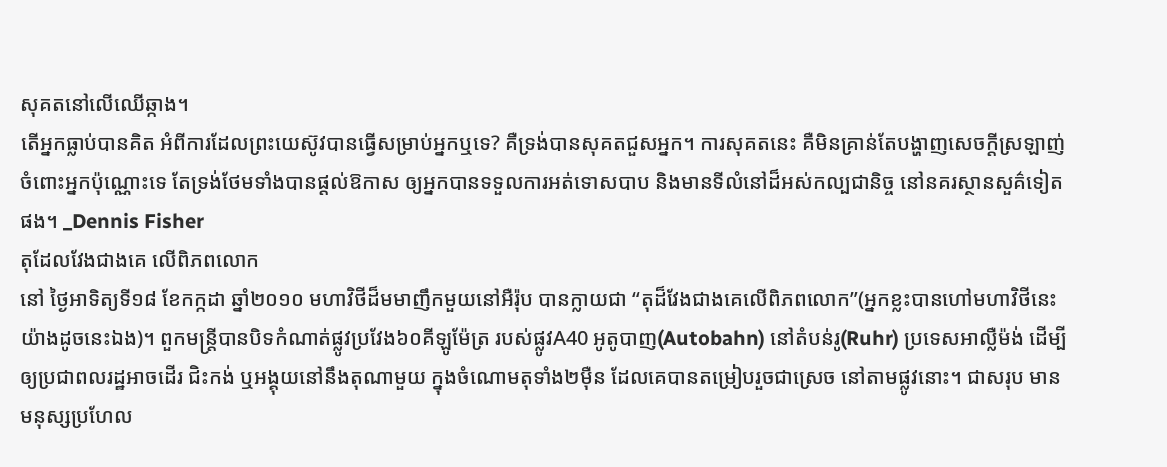សុគតនៅលើឈើឆ្កាង។
តើអ្នកធ្លាប់បានគិត អំពីការដែលព្រះយេស៊ូវបានធ្វើសម្រាប់អ្នកឬទេ? គឺទ្រង់បានសុគតជួសអ្នក។ ការសុគតនេះ គឺមិនគ្រាន់តែបង្ហាញសេចក្តីស្រឡាញ់ ចំពោះអ្នកប៉ុណ្ណោះទេ តែទ្រង់ថែមទាំងបានផ្តល់ឱកាស ឲ្យអ្នកបានទទួលការអត់ទោសបាប និងមានទីលំនៅដ៏អស់កល្បជានិច្ច នៅនគរស្ថានសួគ៌ទៀតផង។ _Dennis Fisher
តុដែលវែងជាងគេ លើពិភពលោក
នៅ ថ្ងៃអាទិត្យទី១៨ ខែកក្កដា ឆ្នាំ២០១០ មហាវិថីដ៏មមាញឹកមួយនៅអឺរ៉ុប បានក្លាយជា “តុដ៏វែងជាងគេលើពិភពលោក”(អ្នកខ្លះបានហៅមហាវិថីនេះយ៉ាងដូចនេះឯង)។ ពួកមន្រ្តីបានបិទកំណាត់ផ្លូវប្រវែង៦០គីឡូម៉ែត្រ របស់ផ្លូវA40 អូតូបាញ(Autobahn) នៅតំបន់រូ(Ruhr) ប្រទេសអាល្លឺម៉ង់ ដើម្បីឲ្យប្រជាពលរដ្ឋអាចដើរ ជិះកង់ ឬអង្គុយនៅនឹងតុណាមួយ ក្នុងចំណោមតុទាំង២ម៉ឺន ដែលគេបានតម្រៀបរួចជាស្រេច នៅតាមផ្លូវនោះ។ ជាសរុប មាន មនុស្សប្រហែល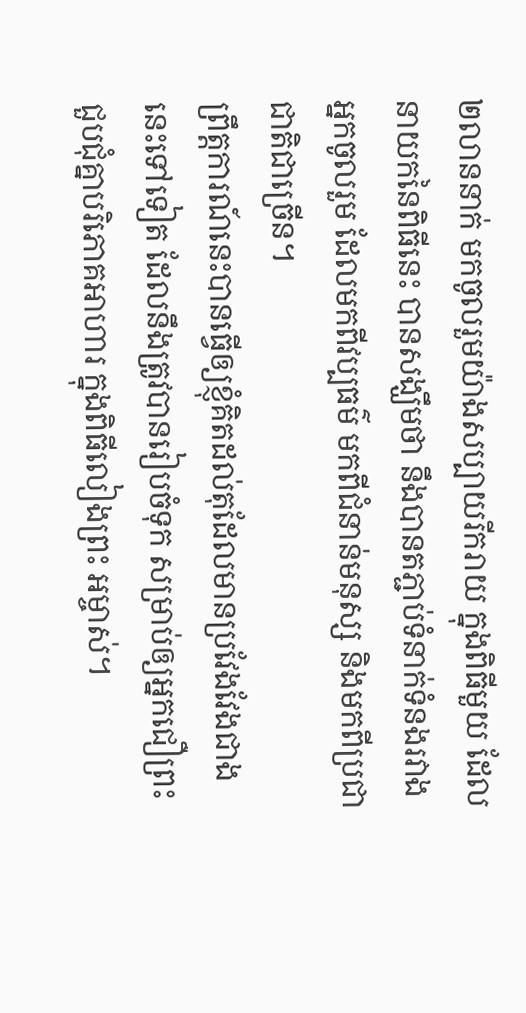២លាននាក់ មកចូលរួមយ៉ាងសប្បាយរីករាយ ក្នុងពិធីមួយ ដែលនាយកនៃពិធីនេះ បានសង្ឃឹមថា នឹងបានតភ្ជាប់ទំនាក់ទំនងរវាងអ្នកចូលរួម ដែលមកពីវប្បធម៌ មកពីជំនាន់មនុស្ស និងមកពីប្រជាជាតិជាច្រើន។
ព្រឹត្តការណ៍នេះបានធ្វើឲ្យខ្ញុំគិតដល់តុដែលមានប្រវែងវែងជាងនេះទៅទៀត ដែលនឹងត្រូវបានរៀបចំទុក សម្រាប់ឲ្យអ្នកជឿព្រះជួបជុំគ្នាបរិភោគអាហារ ក្នុងពិធីលៀងព្រះ អម្ចាស់។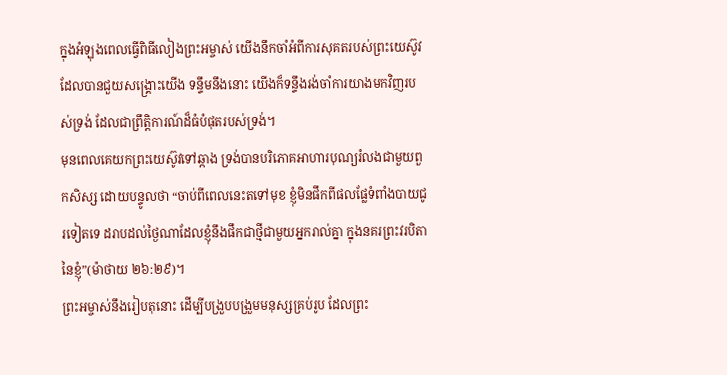ក្នុងអំឡុងពេលធ្វើពិធីលៀងព្រះអម្ចាស់ យើងនឹកចាំអំពីការសុគតរបស់ព្រះយេស៊ូវ ដែលបានជួយសង្រ្គោះយើង ទន្ទឹមនឹងនោះ យើងក៏ទន្ទឹងរង់ចាំការយាងមកវិញរបស់ទ្រង់ ដែលជាព្រឹត្តិការណ៍ដ៏ធំបំផុតរបស់ទ្រង់។
មុនពេលគេយកព្រះយេស៊ូវទៅឆ្កាង ទ្រង់បានបរិភោគអាហារបុណ្យរំលងជាមួយពួកសិស្ស ដោយបន្ទូលថា “ចាប់ពីពេលនេះតទៅមុខ ខ្ញុំមិនផឹកពីផលផ្លែទំពាំងបាយជូរទៀតទេ ដរាបដល់ថ្ងៃណាដែលខ្ញុំនឹងផឹកជាថ្មីជាមួយអ្នករាល់គ្នា ក្នុងនគរព្រះវរបិតានៃខ្ញុំ”(ម៉ាថាយ ២៦:២៩)។
ព្រះអម្ចាស់នឹងរៀបតុនោះ ដើម្បីបង្រួបបង្រួមមនុស្សគ្រប់រូប ដែលព្រះ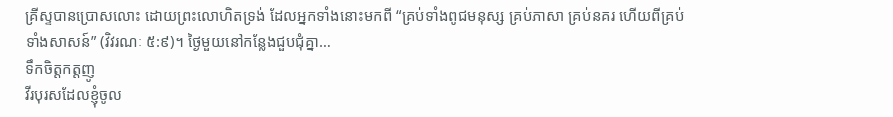គ្រីស្ទបានប្រោសលោះ ដោយព្រះលោហិតទ្រង់ ដែលអ្នកទាំងនោះមកពី “គ្រប់ទាំងពូជមនុស្ស គ្រប់ភាសា គ្រប់នគរ ហើយពីគ្រប់ទាំងសាសន៍” (វិវរណៈ ៥:៩)។ ថ្ងៃមួយនៅកន្លែងជួបជុំគ្នា…
ទឹកចិត្តកត្តញូ
វីរបុរសដែលខ្ញុំចូល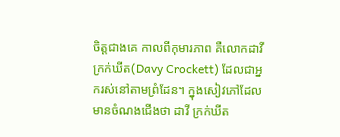ចិត្តជាងគេ កាលពីកុមារភាព គឺលោកដាវី ក្រក់ឃីត(Davy Crockett) ដែលជាអ្នករស់នៅតាមព្រំដែន។ ក្នុងសៀវភៅដែលមានចំណងជើងថា ដាវី ក្រក់ឃីត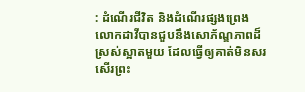: ដំណើរជីវិត និងដំណើរផ្សងព្រេង លោកដាវីបានជួបនឹងសោភ័ណ្ឌភាពដ៏ស្រស់ស្អាតមួយ ដែលធ្វើឲ្យគាត់មិនសរសើរព្រះ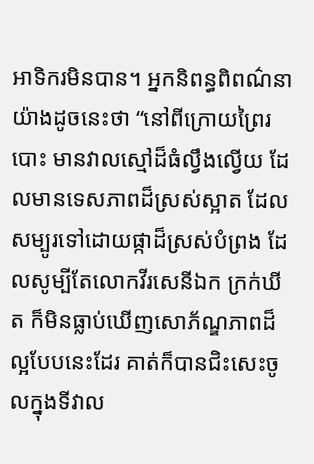អាទិករមិនបាន។ អ្នកនិពន្ធពិពណ៌នាយ៉ាងដូចនេះថា “នៅពីក្រោយព្រៃរបោះ មានវាលស្មៅដ៏ធំល្វឹងល្វើយ ដែលមានទេសភាពដ៏ស្រស់ស្អាត ដែលសម្បូរទៅដោយផ្កាដ៏ស្រស់បំព្រង ដែលសូម្បីតែលោកវីរសេនីឯក ក្រក់ឃីត ក៏មិនធ្លាប់ឃើញសោភ័ណ្ឌភាពដ៏ល្អបែបនេះដែរ គាត់ក៏បានជិះសេះចូលក្នុងទីវាល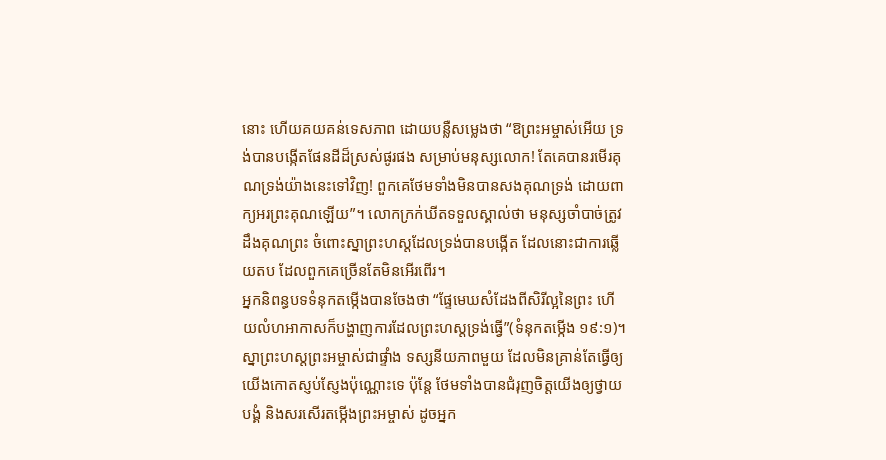នោះ ហើយគយគន់ទេសភាព ដោយបន្លឺសម្លេងថា “ឱព្រះអម្ចាស់អើយ ទ្រង់បានបង្កើតផែនដីដ៏ស្រស់ផូរផង សម្រាប់មនុស្សលោក! តែគេបានរមើរគុណទ្រង់យ៉ាងនេះទៅវិញ! ពួកគេថែមទាំងមិនបានសងគុណទ្រង់ ដោយពាក្យអរព្រះគុណឡើយ”។ លោកក្រក់ឃីតទទួលស្គាល់ថា មនុស្សចាំបាច់ត្រូវដឹងគុណព្រះ ចំពោះស្នាព្រះហស្តដែលទ្រង់បានបង្កើត ដែលនោះជាការឆ្លើយតប ដែលពួកគេច្រើនតែមិនអើរពើរ។
អ្នកនិពន្ធបទទំនុកតម្កើងបានចែងថា “ផ្ទែមេឃសំដែងពីសិរីល្អនៃព្រះ ហើយលំហអាកាសក៏បង្ហាញការដែលព្រះហស្តទ្រង់ធ្វើ”(ទំនុកតម្កើង ១៩:១)។ ស្នាព្រះហស្តព្រះអម្ចាស់ជាផ្ទាំង ទស្សនីយភាពមួយ ដែលមិនគ្រាន់តែធ្វើឲ្យយើងកោតស្ញប់ស្ញែងប៉ុណ្ណោះទេ ប៉ុន្តែ ថែមទាំងបានជំរុញចិត្តយើងឲ្យថ្វាយបង្គំ និងសរសើរតម្កើងព្រះអម្ចាស់ ដូចអ្នក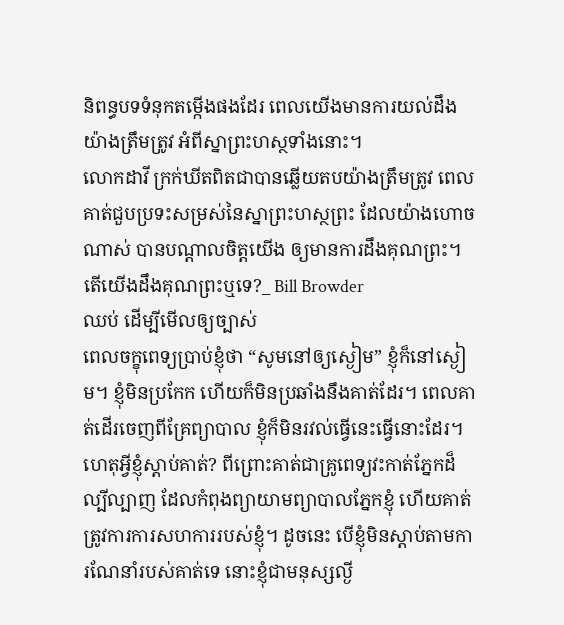និពន្ធបទទំនុកតម្កើងផងដែរ ពេលយើងមានការយល់ដឹងយ៉ាងត្រឹមត្រូវ អំពីស្នាព្រះហស្ថទាំងនោះ។
លោកដាវី ក្រក់ឃីតពិតជាបានឆ្លើយតបយ៉ាងត្រឹមត្រូវ ពេលគាត់ជួបប្រទះសម្រស់នៃស្នាព្រះហស្ថព្រះ ដែលយ៉ាងហោចណាស់ បានបណ្តាលចិត្តយើង ឲ្យមានការដឹងគុណព្រះ។ តើយើងដឹងគុណព្រះឬទេ?_ Bill Browder
ឈប់ ដើម្បីមើលឲ្យច្បាស់
ពេលចក្ខុពេទ្យប្រាប់ខ្ញុំថា “សូមនៅឲ្យស្ងៀម” ខ្ញុំក៏នៅស្ងៀម។ ខ្ញុំមិនប្រកែក ហើយក៏មិនប្រឆាំងនឹងគាត់ដែរ។ ពេលគាត់ដើរចេញពីគ្រែព្យាបាល ខ្ញុំក៏មិនរវល់ធ្វើនេះធ្វើនោះដែរ។ ហេតុអ្វីខ្ញុំស្តាប់គាត់? ពីព្រោះគាត់ជាគ្រូពេទ្យវះកាត់ភ្នែកដ៏ល្បីល្បាញ ដែលកំពុងព្យាយាមព្យាបាលភ្នែកខ្ញុំ ហើយគាត់ត្រូវការការសហការរបស់ខ្ញុំ។ ដូចនេះ បើខ្ញុំមិនស្តាប់តាមការណែនាំរបស់គាត់ទេ នោះខ្ញុំជាមនុស្សល្ងី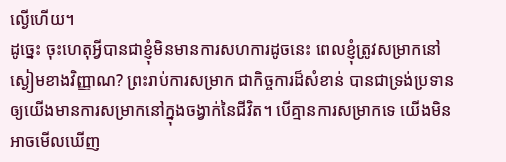ល្ងើហើយ។
ដូច្នេះ ចុះហេតុអ្វីបានជាខ្ញុំមិនមានការសហការដូចនេះ ពេលខ្ញុំត្រូវសម្រាកនៅស្ងៀមខាងវិញ្ញាណ? ព្រះរាប់ការសម្រាក ជាកិច្ចការដ៏សំខាន់ បានជាទ្រង់ប្រទានឲ្យយើងមានការសម្រាកនៅក្នុងចង្វាក់នៃជីវិត។ បើគ្មានការសម្រាកទេ យើងមិនអាចមើលឃើញ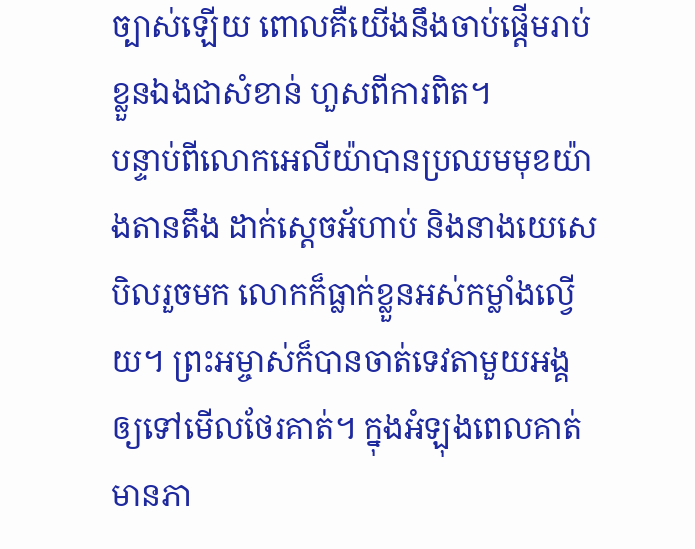ច្បាស់ឡើយ ពោលគឺយើងនឹងចាប់ផ្តើមរាប់ខ្លួនឯងជាសំខាន់ ហួសពីការពិត។
បន្ទាប់ពីលោកអេលីយ៉ាបានប្រឈមមុខយ៉ាងតានតឹង ដាក់ស្តេចអ័ហាប់ និងនាងយេសេ បិលរួចមក លោកក៏ធ្លាក់ខ្លួនអស់កម្លាំងល្វើយ។ ព្រះអម្ចាស់ក៏បានចាត់ទេវតាមួយអង្គ ឲ្យទៅមើលថែរគាត់។ ក្នុងអំឡុងពេលគាត់មានភា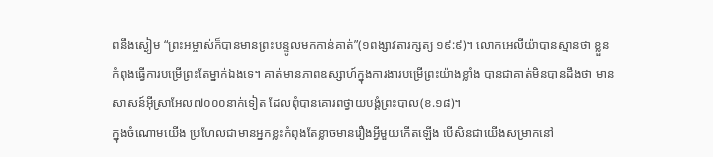ពនឹងស្ងៀម “ព្រះអម្ចាស់ក៏បានមានព្រះបន្ទូលមកកាន់គាត់”(១ពង្សាវតារក្សត្យ ១៩:៩)។ លោកអេលីយ៉ាបានស្មានថា ខ្លួនកំពុងធ្វើការបម្រើព្រះតែម្នាក់ឯងទេ។ គាត់មានភាពឧស្សាហ៍ក្នុងការងារបម្រើព្រះយ៉ាងខ្លាំង បានជាគាត់មិនបានដឹងថា មានសាសន៍អ៊ីស្រាអែល៧០០០នាក់ទៀត ដែលពុំបានគោរពថ្វាយបង្គំព្រះបាល(ខ.១៨)។
ក្នុងចំណោមយើង ប្រហែលជាមានអ្នកខ្លះកំពុងតែខ្លាចមានរឿងអ្វីមួយកើតឡើង បើសិនជាយើងសម្រាកនៅ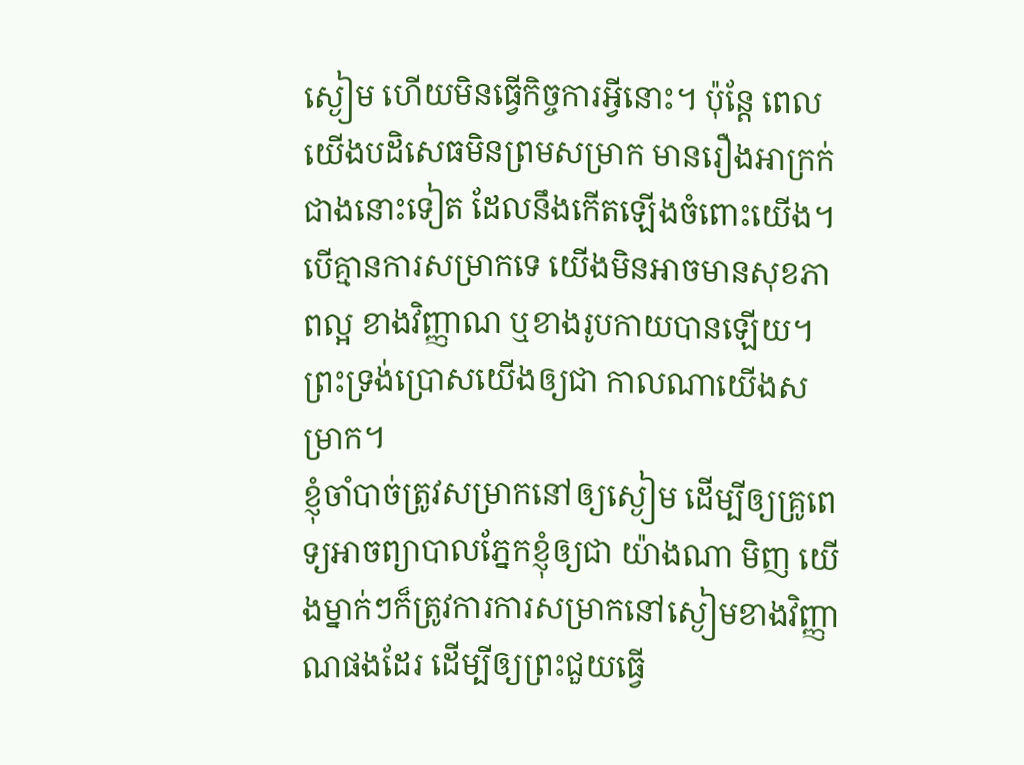ស្ងៀម ហើយមិនធ្វើកិច្ចការអ្វីនោះ។ ប៉ុន្តែ ពេលយើងបដិសេធមិនព្រមសម្រាក មានរឿងអាក្រក់ជាងនោះទៀត ដែលនឹងកើតឡើងចំពោះយើង។ បើគ្មានការសម្រាកទេ យើងមិនអាចមានសុខភាពល្អ ខាងវិញ្ញាណ ឬខាងរូបកាយបានឡើយ។ ព្រះទ្រង់ប្រោសយើងឲ្យជា កាលណាយើងសម្រាក។
ខ្ញុំចាំបាច់ត្រូវសម្រាកនៅឲ្យស្ងៀម ដើម្បីឲ្យគ្រូពេទ្យអាចព្យាបាលភ្នែកខ្ញុំឲ្យជា យ៉ាងណា មិញ យើងម្នាក់ៗក៏ត្រូវការការសម្រាកនៅស្ងៀមខាងវិញ្ញាណផងដែរ ដើម្បីឲ្យព្រះជួយធ្វើ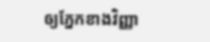ឲ្យភ្នែកខាងវិញ្ញា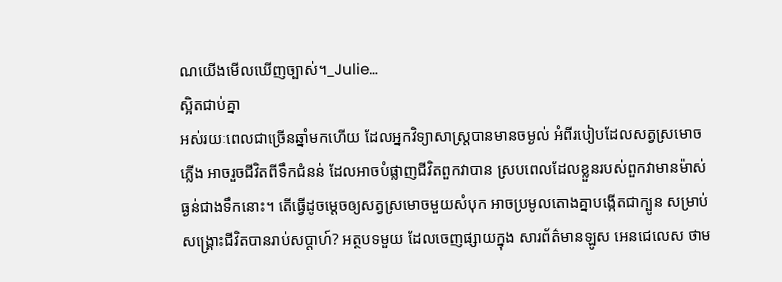ណយើងមើលឃើញច្បាស់។_Julie…
ស្អិតជាប់គ្នា
អស់រយៈពេលជាច្រើនឆ្នាំមកហើយ ដែលអ្នកវិទ្យាសាស្រ្តបានមានចម្ងល់ អំពីរបៀបដែលសត្វស្រមោចភ្លើង អាចរួចជីវិតពីទឹកជំនន់ ដែលអាចបំផ្លាញជីវិតពួកវាបាន ស្របពេលដែលខ្លួនរបស់ពួកវាមានម៉ាស់ធ្ងន់ជាងទឹកនោះ។ តើធ្វើដូចម្តេចឲ្យសត្វស្រមោចមួយសំបុក អាចប្រមូលតោងគ្នាបង្កើតជាក្បូន សម្រាប់សង្រ្គោះជីវិតបានរាប់សប្តាហ៍? អត្ថបទមួយ ដែលចេញផ្សាយក្នុង សារព័ត៌មានឡូស អេនជេលេស ថាម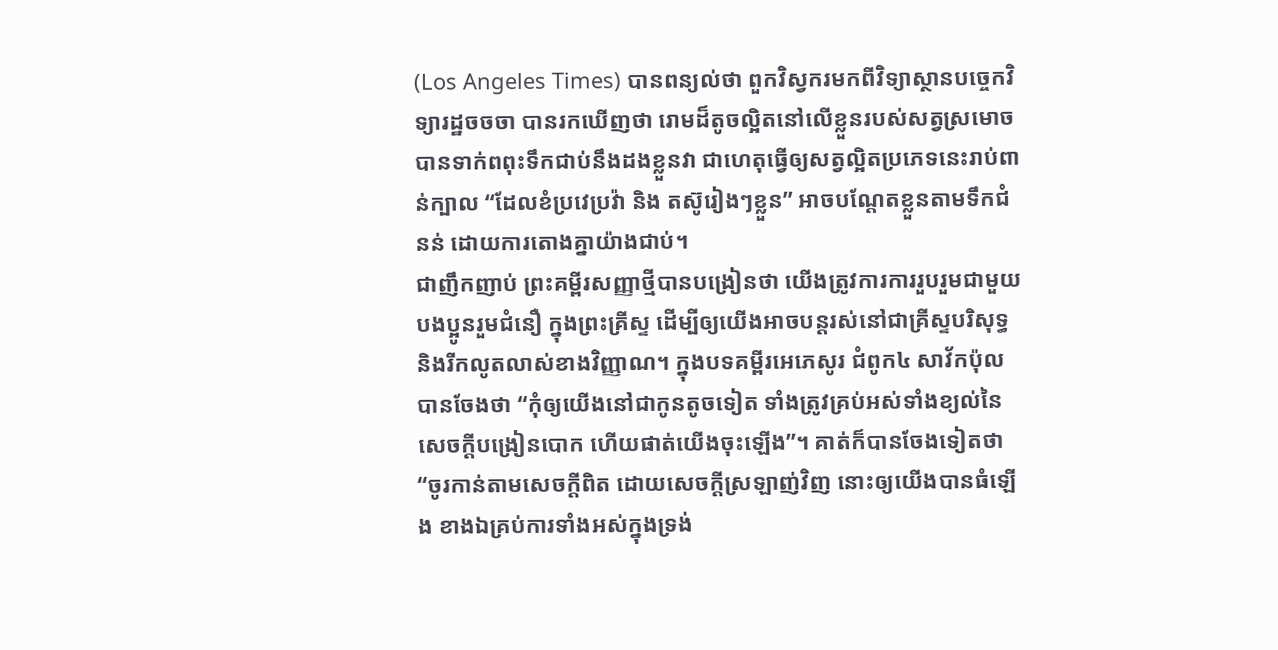(Los Angeles Times) បានពន្យល់ថា ពួកវិស្វករមកពីវិទ្យាស្ថានបច្ចេកវិទ្យារដ្ឋចចចា បានរកឃើញថា រោមដ៏តូចល្អិតនៅលើខ្លួនរបស់សត្វស្រមោច បានទាក់ពពុះទឹកជាប់នឹងដងខ្លួនវា ជាហេតុធ្វើឲ្យសត្វល្អិតប្រភេទនេះរាប់ពាន់ក្បាល “ដែលខំប្រវេប្រវ៉ា និង តស៊ូរៀងៗខ្លួន” អាចបណ្តែតខ្លួនតាមទឹកជំនន់ ដោយការតោងគ្នាយ៉ាងជាប់។
ជាញឹកញាប់ ព្រះគម្ពីរសញ្ញាថ្មីបានបង្រៀនថា យើងត្រូវការការរួបរួមជាមួយបងប្អូនរួមជំនឿ ក្នុងព្រះគ្រីស្ទ ដើម្បីឲ្យយើងអាចបន្តរស់នៅជាគ្រីស្ទបរិសុទ្ធ និងរីកលូតលាស់ខាងវិញ្ញាណ។ ក្នុងបទគម្ពីរអេភេសូរ ជំពូក៤ សាវ័កប៉ុលបានចែងថា “កុំឲ្យយើងនៅជាកូនតូចទៀត ទាំងត្រូវគ្រប់អស់ទាំងខ្យល់នៃសេចក្តីបង្រៀនបោក ហើយផាត់យើងចុះឡើង”។ គាត់ក៏បានចែងទៀតថា “ចូរកាន់តាមសេចក្តីពិត ដោយសេចក្តីស្រឡាញ់វិញ នោះឲ្យយើងបានធំឡើង ខាងឯគ្រប់ការទាំងអស់ក្នុងទ្រង់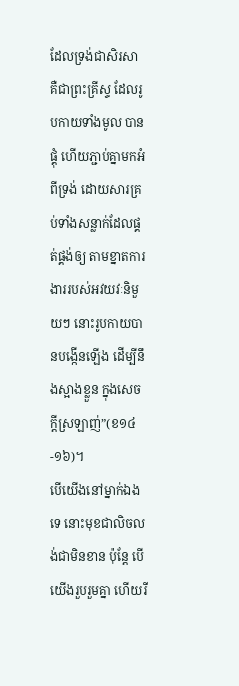ដែលទ្រង់ជាសិរសា គឺជាព្រះគ្រីស្ទ ដែលរូបកាយទាំងមូល បានផ្គុំ ហើយភ្ជាប់គ្នាមកអំពីទ្រង់ ដោយសារគ្រប់ទាំងសន្លាក់ដែលផ្គត់ផ្គង់ឲ្យ តាមខ្នាតការងាររបស់អវយវៈនិមួយៗ នោះរូបកាយបានបង្កើនឡើង ដើម្បីនឹងស្អាងខ្លួន ក្នុងសេចក្តីស្រឡាញ់”(ខ១៤-១៦)។
បើយើងនៅម្នាក់ឯងទេ នោះមុខជាលិចលង់ជាមិនខាន ប៉ុន្តែ បើយើងរួបរួមគ្នា ហើយរី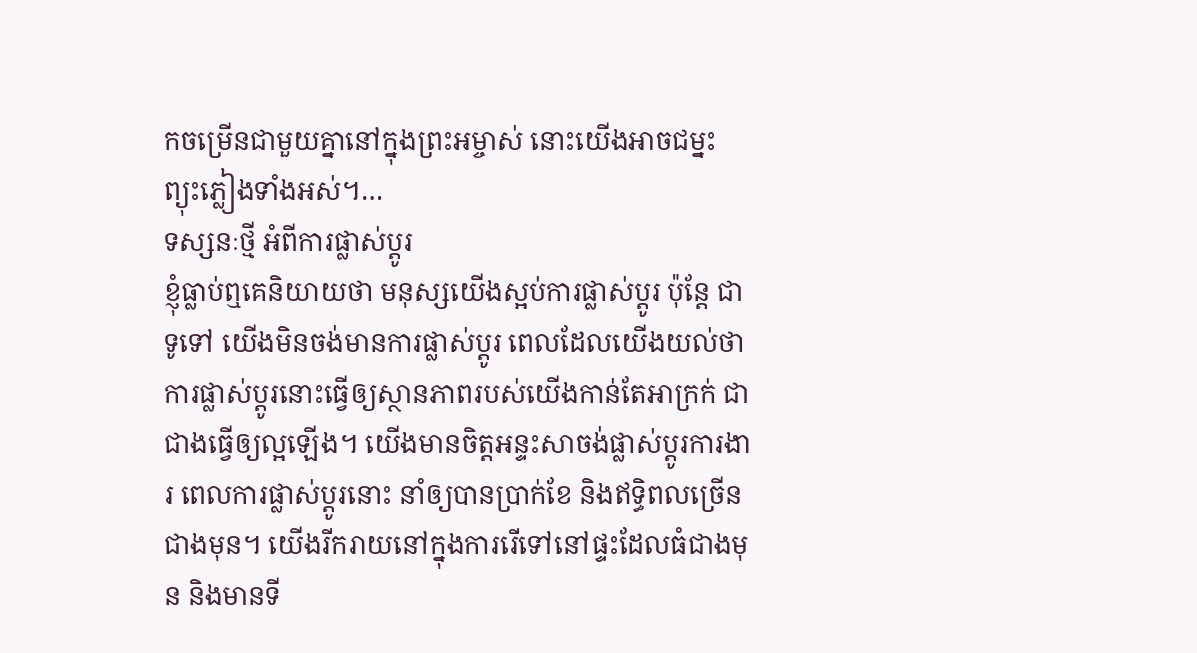កចម្រើនជាមួយគ្នានៅក្នុងព្រះអម្ចាស់ នោះយើងអាចជម្នះព្យុះភ្លៀងទាំងអស់។…
ទស្សនៈថ្មី អំពីការផ្លាស់ប្តូរ
ខ្ញុំធ្លាប់ឮគេនិយាយថា មនុស្សយើងស្អប់ការផ្លាស់ប្តូរ ប៉ុន្តែ ជាទូទៅ យើងមិនចង់មានការផ្លាស់ប្តូរ ពេលដែលយើងយល់ថា ការផ្លាស់ប្តូរនោះធ្វើឲ្យស្ថានភាពរបស់យើងកាន់តែអាក្រក់ ជាជាងធ្វើឲ្យល្អឡើង។ យើងមានចិត្តអន្ទះសាចង់ផ្លាស់ប្តូរការងារ ពេលការផ្លាស់ប្តូរនោះ នាំឲ្យបានប្រាក់ខែ និងឥទ្ធិពលច្រើនជាងមុន។ យើងរីករាយនៅក្នុងការរើទៅនៅផ្ទះដែលធំជាងមុន និងមានទី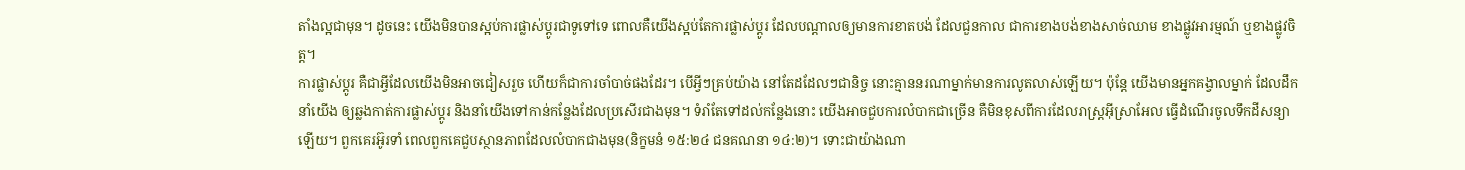តាំងល្អជាមុន។ ដូចនេះ យើងមិនបានស្អប់ការផ្លាស់ប្តូរជាទូទៅទេ ពោលគឺយើងស្អប់តែការផ្លាស់ប្តូរ ដែលបណ្តាលឲ្យមានការខាតបង់ ដែលជួនកាល ជាការខាងបង់ខាងសាច់ឈាម ខាងផ្លូវអារម្មណ៍ ឬខាងផ្លូវចិត្ត។
ការផ្លាស់ប្តូរ គឺជាអ្វីដែលយើងមិនអាចជៀសរួច ហើយក៏ជាការចាំបាច់ផងដែរ។ បើអ្វីៗគ្រប់យ៉ាង នៅតែដដែលៗជានិច្ច នោះគ្មាននរណាម្នាក់មានការលូតលាស់ឡើយ។ ប៉ុន្តែ យើងមានអ្នកគង្វាលម្នាក់ ដែលដឹកនាំយើង ឲ្យឆ្លងកាត់ការផ្លាស់ប្តូរ និងនាំយើងទៅកាន់កន្លែងដែលប្រសើរជាងមុន។ ទំរាំតែទៅដល់កន្លែងនោះ យើងអាចជួបការលំបាកជាច្រើន គឺមិនខុសពីការដែលរាស្រ្តអ៊ីស្រាអែល ធ្វើដំណើរចូលទឹកដីសន្យាឡើយ។ ពួកគេរអ៊ូរទាំ ពេលពួកគេជួបស្ថានភាពដែលលំបាកជាងមុន(និក្ខមនំ ១៥:២៤ ជនគណនា ១៤:២)។ ទោះជាយ៉ាងណា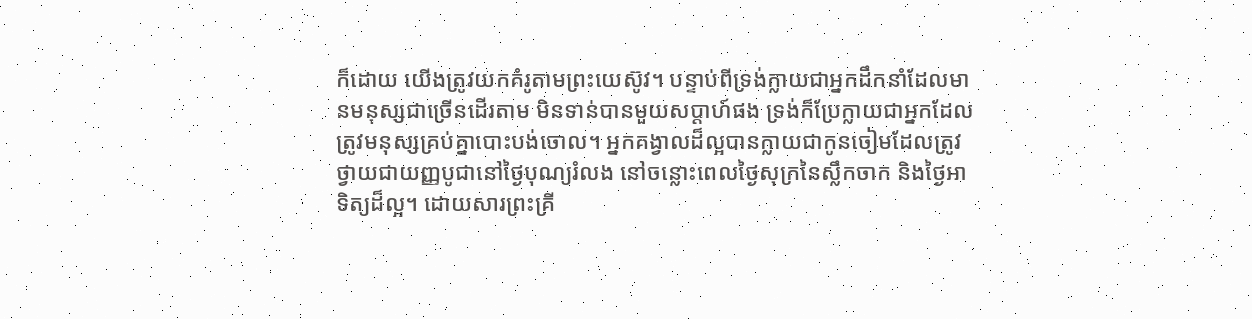ក៏ដោយ យើងត្រូវយកគំរូតាមព្រះយេស៊ូវ។ បន្ទាប់ពីទ្រង់ក្លាយជាអ្នកដឹកនាំដែលមានមនុស្សជាច្រើនដើរតាម មិនទាន់បានមួយសប្តាហ៍ផង ទ្រង់ក៏ប្រែក្លាយជាអ្នកដែលត្រូវមនុស្សគ្រប់គ្នាបោះបង់ចោល។ អ្នកគង្វាលដ៏ល្អបានក្លាយជាកូនចៀមដែលត្រូវថ្វាយជាយញ្ញបូជានៅថ្ងៃបុណ្យរំលង នៅចន្លោះពេលថ្ងៃសុក្រនៃស្លឹកចាក និងថ្ងៃអាទិត្យដ៏ល្អ។ ដោយសារព្រះគ្រី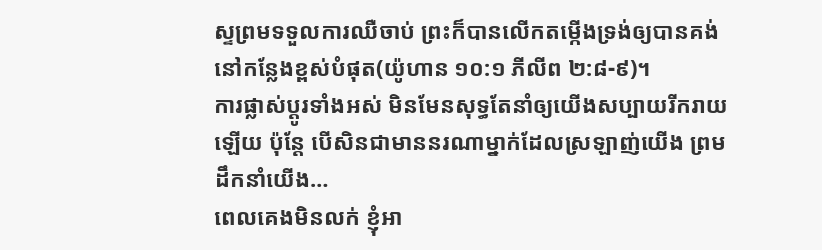ស្ទព្រមទទួលការឈឺចាប់ ព្រះក៏បានលើកតម្កើងទ្រង់ឲ្យបានគង់នៅកន្លែងខ្ពស់បំផុត(យ៉ូហាន ១០:១ ភីលីព ២:៨-៩)។
ការផ្លាស់ប្តូរទាំងអស់ មិនមែនសុទ្ធតែនាំឲ្យយើងសប្បាយរីករាយឡើយ ប៉ុន្តែ បើសិនជាមាននរណាម្នាក់ដែលស្រឡាញ់យើង ព្រមដឹកនាំយើង…
ពេលគេងមិនលក់ ខ្ញុំអា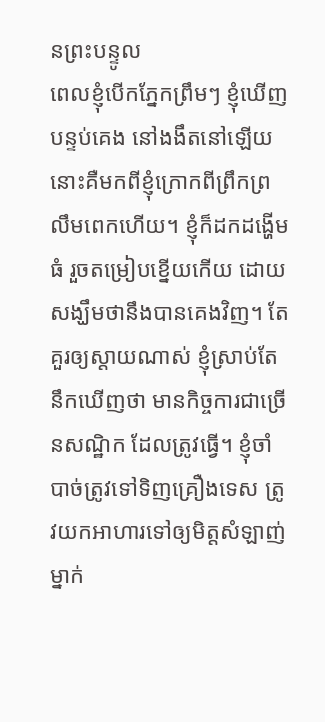នព្រះបន្ទូល
ពេលខ្ញុំបើកភ្នែកព្រឹមៗ ខ្ញុំឃើញបន្ទប់គេង នៅងងឹតនៅឡើយ នោះគឺមកពីខ្ញុំក្រោកពីព្រឹកព្រលឹមពេកហើយ។ ខ្ញុំក៏ដកដង្ហើមធំ រួចតម្រៀបខ្នើយកើយ ដោយសង្ឃឹមថានឹងបានគេងវិញ។ តែគួរឲ្យស្តាយណាស់ ខ្ញុំស្រាប់តែនឹកឃើញថា មានកិច្ចការជាច្រើនសណ្ឋិក ដែលត្រូវធ្វើ។ ខ្ញុំចាំបាច់ត្រូវទៅទិញគ្រឿងទេស ត្រូវយកអាហារទៅឲ្យមិត្តសំឡាញ់ម្នាក់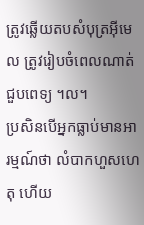ត្រូវឆ្លើយតបសំបុត្រអ៊ីមេល ត្រូវរៀបចំពេលណាត់ជួបពេទ្យ ។ល។
ប្រសិនបើអ្នកធ្លាប់មានអារម្មណ៍ថា លំបាកហួសហេតុ ហើយ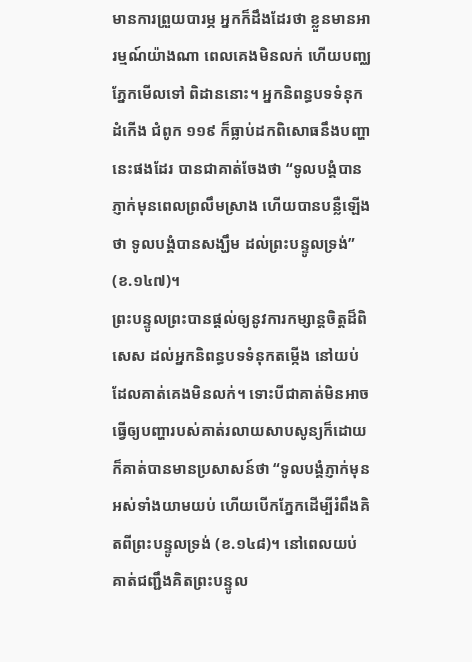មានការព្រួយបារម្ភ អ្នកក៏ដឹងដែរថា ខ្លួនមានអារម្មណ៍យ៉ាងណា ពេលគេងមិនលក់ ហើយបញ្ឈភ្នែកមើលទៅ ពិដាននោះ។ អ្នកនិពន្ធបទទំនុកដំកើង ជំពូក ១១៩ ក៏ធ្លាប់ដកពិសោធនឹងបញ្ហានេះផងដែរ បានជាគាត់ចែងថា “ទូលបង្គំបានភ្ញាក់មុនពេលព្រលឹមស្រាង ហើយបានបន្លឺឡើងថា ទូលបង្គំបានសង្ឃឹម ដល់ព្រះបន្ទូលទ្រង់” (ខ.១៤៧)។
ព្រះបន្ទូលព្រះបានផ្តល់ឲ្យនូវការកម្សាន្តចិត្តដ៏ពិសេស ដល់អ្នកនិពន្ធបទទំនុកតម្កើង នៅយប់ដែលគាត់គេងមិនលក់។ ទោះបីជាគាត់មិនអាចធ្វើឲ្យបញ្ហារបស់គាត់រលាយសាបសូន្យក៏ដោយ ក៏គាត់បានមានប្រសាសន៍ថា “ទូលបង្គំភ្ញាក់មុនអស់ទាំងយាមយប់ ហើយបើកភ្នែកដើម្បីរំពឹងគិតពីព្រះបន្ទូលទ្រង់ (ខ.១៤៨)។ នៅពេលយប់ គាត់ជញ្ជឹងគិតព្រះបន្ទូល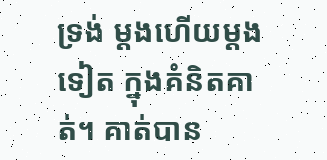ទ្រង់ ម្តងហើយម្តងទៀត ក្នុងគំនិតគាត់។ គាត់បាន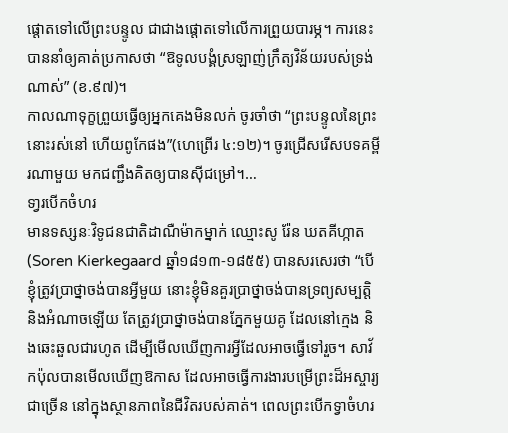ផ្តោតទៅលើព្រះបន្ទូល ជាជាងផ្តោតទៅលើការព្រួយបារម្ភ។ ការនេះ បាននាំឲ្យគាត់ប្រកាសថា “ឱទូលបង្គំស្រឡាញ់ក្រឹត្យវិន័យរបស់ទ្រង់ណាស់” (ខ.៩៧)។
កាលណាទុក្ខព្រួយធ្វើឲ្យអ្នកគេងមិនលក់ ចូរចាំថា “ព្រះបន្ទូលនៃព្រះ នោះរស់នៅ ហើយពូកែផង”(ហេព្រើរ ៤:១២)។ ចូរជ្រើសរើសបទគម្ពីរណាមួយ មកជញ្ជឹងគិតឲ្យបានស៊ីជម្រៅ។…
ទា្វរបើកចំហរ
មានទស្សនៈវិទូជនជាតិដាណឺម៉ាកម្នាក់ ឈ្មោះសូ រ៉ែន ឃតគីហ្កាត(Soren Kierkegaard ឆ្នាំ១៨១៣-១៨៥៥) បានសរសេរថា “បើខ្ញុំត្រូវប្រាថ្នាចង់បានអ្វីមួយ នោះខ្ញុំមិនគួរប្រាថ្នាចង់បានទ្រព្យសម្បត្តិ និងអំណាចឡើយ តែត្រូវប្រាថ្នាចង់បានភ្នែកមួយគូ ដែលនៅក្មេង និងឆេះឆួលជារហូត ដើម្បីមើលឃើញការអ្វីដែលអាចធ្វើទៅរួច។ សាវ័កប៉ុលបានមើលឃើញឱកាស ដែលអាចធ្វើការងារបម្រើព្រះដ៏អស្ចារ្យជាច្រើន នៅក្នុងស្ថានភាពនៃជីវិតរបស់គាត់។ ពេលព្រះបើកទ្វាចំហរ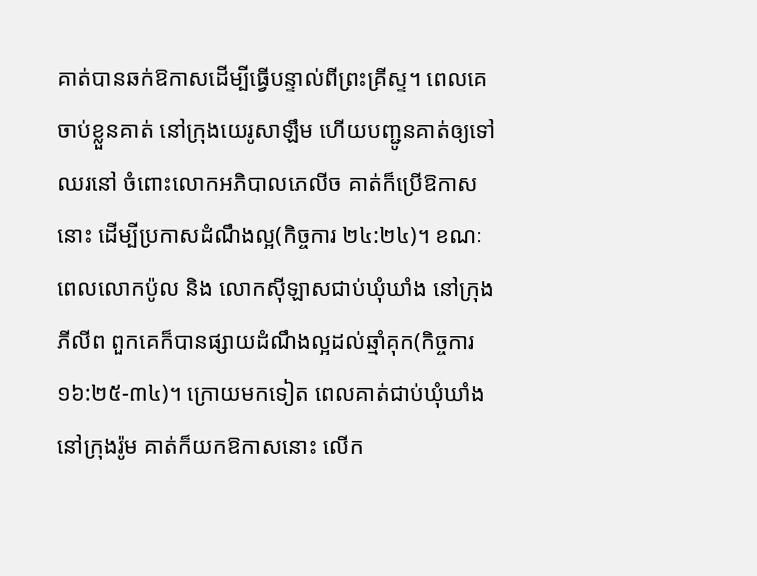គាត់បានឆក់ឱកាសដើម្បីធ្វើបន្ទាល់ពីព្រះគ្រីស្ទ។ ពេលគេចាប់ខ្លួនគាត់ នៅក្រុងយេរូសាឡឹម ហើយបញ្ជូនគាត់ឲ្យទៅឈរនៅ ចំពោះលោកអភិបាលភេលីច គាត់ក៏ប្រើឱកាសនោះ ដើម្បីប្រកាសដំណឹងល្អ(កិច្ចការ ២៤:២៤)។ ខណៈពេលលោកប៉ូល និង លោកស៊ីឡាសជាប់ឃុំឃាំង នៅក្រុងភីលីព ពួកគេក៏បានផ្សាយដំណឹងល្អដល់ឆ្មាំគុក(កិច្ចការ ១៦:២៥-៣៤)។ ក្រោយមកទៀត ពេលគាត់ជាប់ឃុំឃាំងនៅក្រុងរ៉ូម គាត់ក៏យកឱកាសនោះ លើក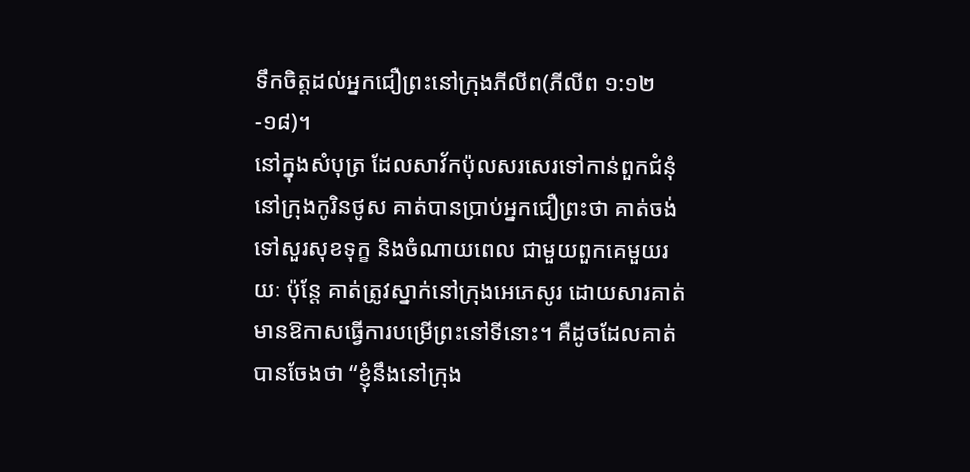ទឹកចិត្តដល់អ្នកជឿព្រះនៅក្រុងភីលីព(ភីលីព ១:១២-១៨)។
នៅក្នុងសំបុត្រ ដែលសាវ័កប៉ុលសរសេរទៅកាន់ពួកជំនុំ នៅក្រុងកូរិនថូស គាត់បានប្រាប់អ្នកជឿព្រះថា គាត់ចង់ទៅសួរសុខទុក្ខ និងចំណាយពេល ជាមួយពួកគេមួយរយៈ ប៉ុន្តែ គាត់ត្រូវស្នាក់នៅក្រុងអេភេសូរ ដោយសារគាត់មានឱកាសធ្វើការបម្រើព្រះនៅទីនោះ។ គឺដូចដែលគាត់បានចែងថា “ខ្ញុំនឹងនៅក្រុង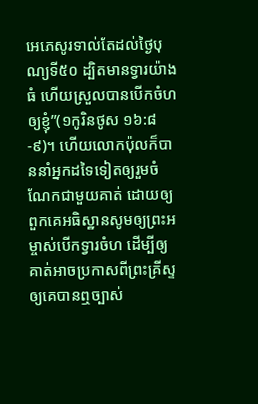អេភេសូរទាល់តែដល់ថ្ងៃបុណ្យទី៥០ ដ្បិតមានទ្វារយ៉ាងធំ ហើយស្រួលបានបើកចំហឲ្យខ្ញុំ”(១កូរិនថូស ១៦:៨-៩)។ ហើយលោកប៉ុលក៏បាននាំអ្នកដទៃទៀតឲ្យរួមចំណែកជាមួយគាត់ ដោយឲ្យពួកគេអធិស្ឋានសូមឲ្យព្រះអម្ចាស់បើកទ្វារចំហ ដើម្បីឲ្យគាត់អាចប្រកាសពីព្រះគ្រីស្ទ ឲ្យគេបានឮច្បាស់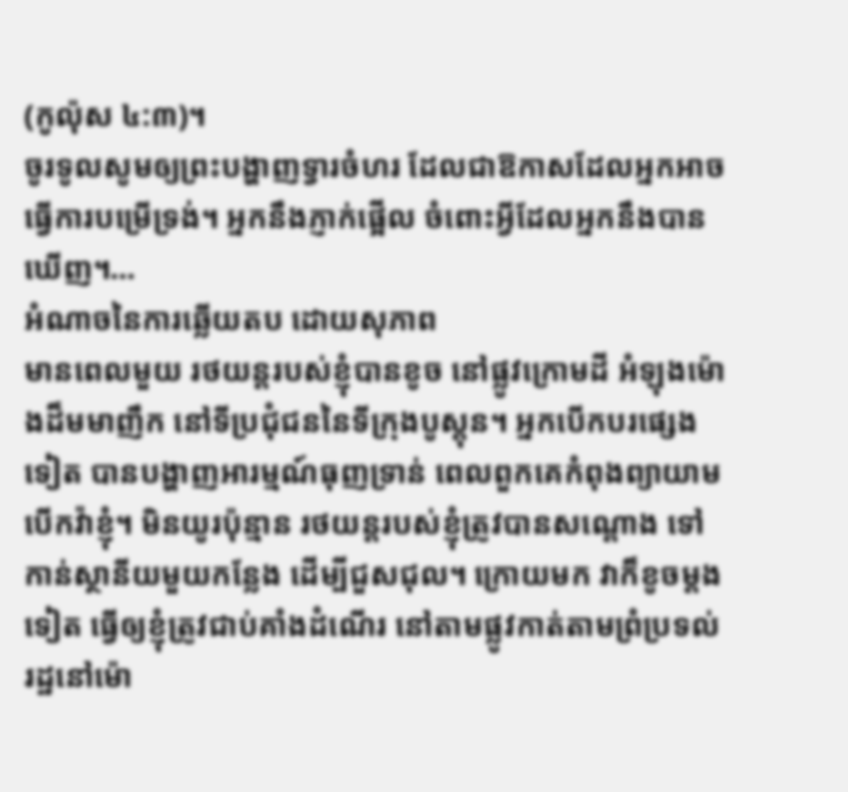(កូល៉ុស ៤:៣)។
ចូរទូលសូមឲ្យព្រះបង្ហាញទ្វារចំហរ ដែលជាឱកាសដែលអ្នកអាចធ្វើការបម្រើទ្រង់។ អ្នកនឹងភ្ញាក់ផ្អើល ចំពោះអ្វីដែលអ្នកនឹងបានឃើញ។…
អំណាចនៃការឆ្លើយតប ដោយសុភាព
មានពេលមួយ រថយន្តរបស់ខ្ញុំបានខូច នៅផ្លូវក្រោមដី អំឡុងម៉ោងដ៏មមាញឹក នៅទីប្រជុំជននៃទីក្រុងបូស្តុន។ អ្នកបើកបរផ្សេងទៀត បានបង្ហាញអារម្មណ៍ធុញទ្រាន់ ពេលពួកគេកំពុងព្យាយាមបើកវ៉ាខ្ញុំ។ មិនយូរប៉ុន្មាន រថយន្តរបស់ខ្ញុំត្រូវបានសណ្តោង ទៅកាន់ស្ថានីយមួយកន្លែង ដើម្បីជួសជុល។ ក្រោយមក វាក៏ខូចម្តងទៀត ធ្វើឲ្យខ្ញុំត្រូវជាប់គាំងដំណើរ នៅតាមផ្លូវកាត់តាមព្រំប្រទល់រដ្ឋនៅម៉ោ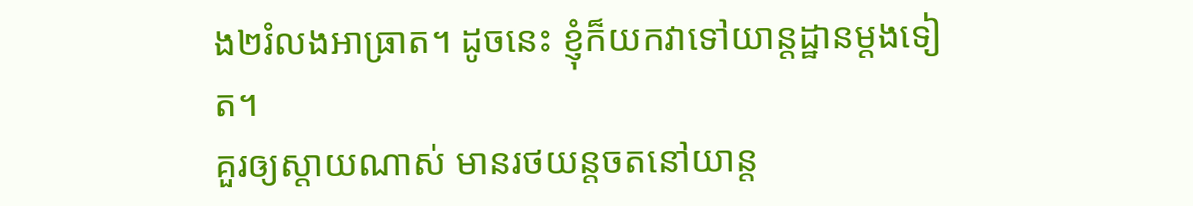ង២រំលងអាធ្រាត។ ដូចនេះ ខ្ញុំក៏យកវាទៅយាន្តដ្ឋានម្តងទៀត។
គួរឲ្យស្តាយណាស់ មានរថយន្តចតនៅយាន្ត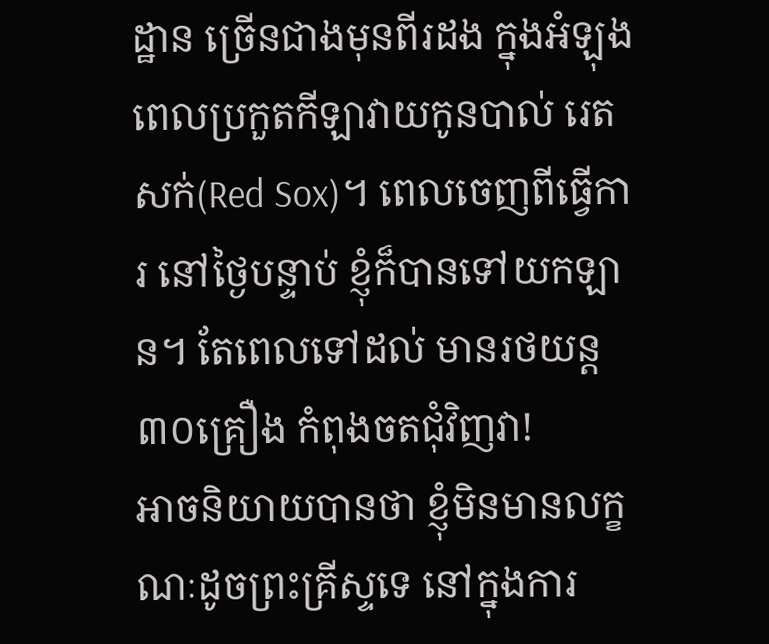ដ្ឋាន ច្រើនជាងមុនពីរដង ក្នុងអំឡុងពេលប្រកួតកីឡាវាយកូនបាល់ រេតសក់(Red Sox)។ ពេលចេញពីធ្វើការ នៅថ្ងៃបន្ទាប់ ខ្ញុំក៏បានទៅយកឡាន។ តែពេលទៅដល់ មានរថយន្ត៣០គ្រឿង កំពុងចតជុំវិញវា!
អាចនិយាយបានថា ខ្ញុំមិនមានលក្ខណៈដូចព្រះគ្រីស្ទទេ នៅក្នុងការ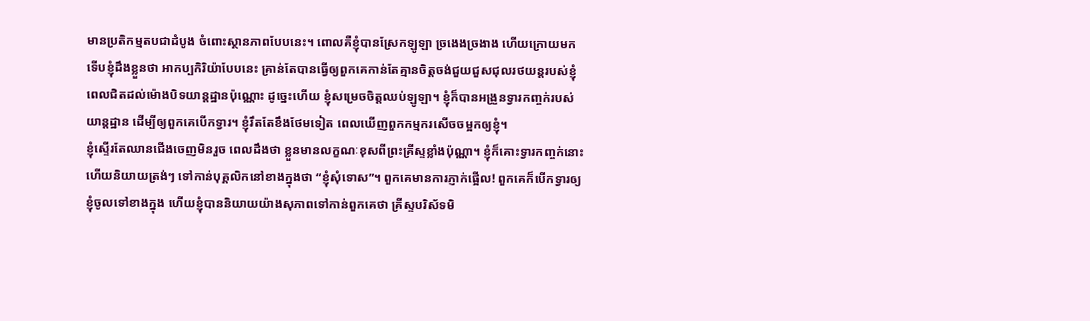មានប្រតិកម្មតបជាដំបូង ចំពោះស្ថានភាពបែបនេះ។ ពោលគឺខ្ញុំបានស្រែកឡូឡា ច្រងេងច្រងាង ហើយក្រោយមក ទើបខ្ញុំដឹងខ្លួនថា អាកប្បកិរិយ៉ាបែបនេះ គ្រាន់តែបានធ្វើឲ្យពួកគេកាន់តែគ្មានចិត្តចង់ជួយជួសជុលរថយន្តរបស់ខ្ញុំ ពេលជិតដល់ម៉ោងបិទយាន្តដ្ឋានប៉ុណ្ណោះ ដូច្នេះហើយ ខ្ញុំសម្រេចចិត្តឈប់ឡូឡា។ ខ្ញុំក៏បានអង្រួនទ្វារកញ្ចក់របស់យាន្តដ្ឋាន ដើម្បីឲ្យពួកគេបើកទ្វារ។ ខ្ញុំរឹតតែខឹងថែមទៀត ពេលឃើញពួកកម្មករសើចចម្អកឲ្យខ្ញុំ។
ខ្ញុំស្ទើរតែឈានជើងចេញមិនរួច ពេលដឹងថា ខ្លួនមានលក្ខណៈខុសពីព្រះគ្រីស្ទខ្លាំងប៉ុណ្ណា។ ខ្ញុំក៏គោះទ្វារកញ្ចក់នោះ ហើយនិយាយត្រង់ៗ ទៅកាន់បុគ្គលិកនៅខាងក្នុងថា “ខ្ញុំសុំទោស”។ ពួកគេមានការភ្ញាក់ផ្អើល! ពួកគេក៏បើកទ្វារឲ្យខ្ញុំចូលទៅខាងក្នុង ហើយខ្ញុំបាននិយាយយ៉ាងសុភាពទៅកាន់ពួកគេថា គ្រីស្ទបរិស័ទមិ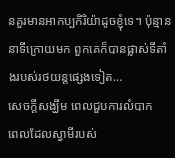នគួរមានអាកប្បកិរិយ៉ាដូចខ្ញុំទេ។ ប៉ុន្មាននាទីក្រោយមក ពួកគេក៏បានផ្លាស់ទីតាំងរបស់រថយន្តផ្សេងទៀត…
សេចក្តីសង្ឃឹម ពេលជួបការលំបាក
ពេលដែលស្វាមីរបស់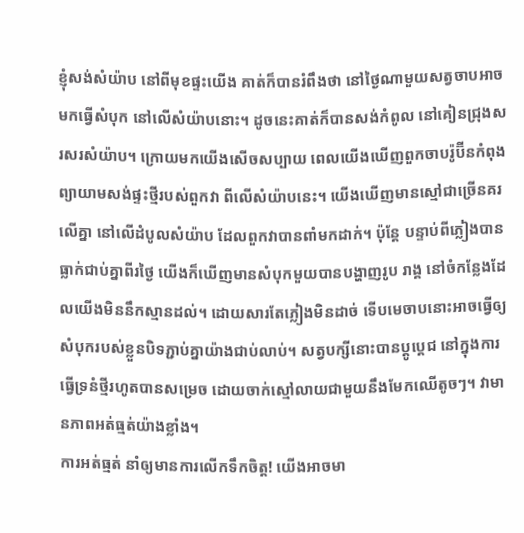ខ្ញុំសង់សំយ៉ាប នៅពីមុខផ្ទះយើង គាត់ក៏បានរំពឹងថា នៅថ្ងៃណាមួយសត្វចាបអាចមកធ្វើសំបុក នៅលើសំយ៉ាបនោះ។ ដូចនេះគាត់ក៏បានសង់កំពូល នៅគៀនជ្រុងសរសរសំយ៉ាប។ ក្រោយមកយើងសើចសប្បាយ ពេលយើងឃើញពួកចាបរ៉ូប៊ីនកំពុងព្យាយាមសង់ផ្ទះថ្មីរបស់ពួកវា ពីលើសំយ៉ាបនេះ។ យើងឃើញមានស្មៅជាច្រើនគរលើគ្នា នៅលើដំបូលសំយ៉ាប ដែលពួកវាបានពាំមកដាក់។ ប៉ុន្តែ បន្ទាប់ពីភ្លៀងបានធ្លាក់ជាប់គ្នាពីរថ្ងៃ យើងក៏ឃើញមានសំបុកមួយបានបង្ហាញរូប រាង្គ នៅចំកន្លែងដែលយើងមិននឹកស្មានដល់។ ដោយសារតែភ្លៀងមិនដាច់ ទើបមេចាបនោះអាចធ្វើឲ្យសំបុករបស់ខ្លួនបិទភ្ជាប់គ្នាយ៉ាងជាប់លាប់។ សត្វបក្សីនោះបានប្តូប្តេជ នៅក្នុងការធ្វើទ្រនំថ្មីរហូតបានសម្រេច ដោយចាក់ស្មៅលាយជាមួយនឹងមែកឈើតូចៗ។ វាមានភាពអត់ធ្មត់យ៉ាងខ្លាំង។
ការអត់ធ្មត់ នាំឲ្យមានការលើកទឹកចិត្ត! យើងអាចមា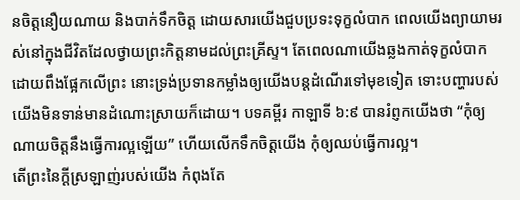នចិត្តនឿយណាយ និងបាក់ទឹកចិត្ត ដោយសារយើងជួបប្រទះទុក្ខលំបាក ពេលយើងព្យាយាមរស់នៅក្នុងជីវិតដែលថ្វាយព្រះកិត្តនាមដល់ព្រះគ្រីស្ទ។ តែពេលណាយើងឆ្លងកាត់ទុក្ខលំបាក ដោយពឹងផ្អែកលើព្រះ នោះទ្រង់ប្រទានកម្លាំងឲ្យយើងបន្តដំណើរទៅមុខទៀត ទោះបញ្ហារបស់យើងមិនទាន់មានដំណោះស្រាយក៏ដោយ។ បទគម្ពីរ កាឡាទី ៦:៩ បានរំព្ញកយើងថា “កុំឲ្យណាយចិត្តនឹងធ្វើការល្អឡើយ” ហើយលើកទឹកចិត្តយើង កុំឲ្យឈប់ធ្វើការល្អ។
តើព្រះនៃក្តីស្រឡាញ់របស់យើង កំពុងតែ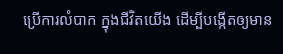ប្រើការលំបាក ក្នុងជីវិតយើង ដើម្បីបង្កើតឲ្យមាន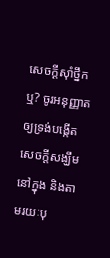សេចក្តីស៊ាំថ្នឹកឬ? ចូរអនុញ្ញាតឲ្យទ្រង់បង្កើតសេចក្តីសង្ឃឹម នៅក្នុង និងតាមរយៈបុ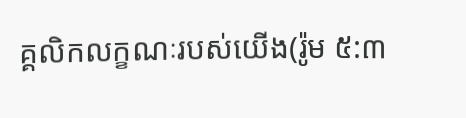គ្គលិកលក្ខណៈរបស់យើង(រ៉ូម ៥:៣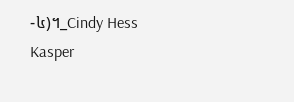-៤)។_Cindy Hess Kasper